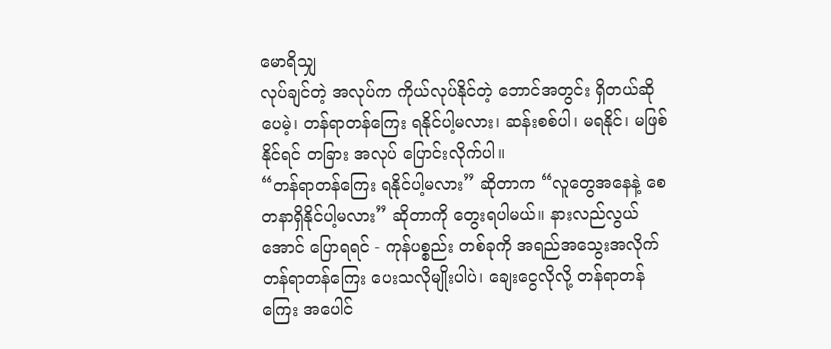မောရိသျှ
လုပ်ချင်တဲ့ အလုပ်က ကိုယ်လုပ်နိုင်တဲ့ ဘောင်အတွင်း ရှိတယ်ဆိုပေမဲ့၊ တန်ရာတန်ကြေး ရနိုင်ပါ့မလား၊ ဆန်းစစ်ပါ၊ မရနိုင်၊ မဖြစ်နိုင်ရင် တခြား အလုပ် ပြောင်းလိုက်ပါ။
“တန်ရာတန်ကြေး ရနိုင်ပါ့မလား” ဆိုတာက “လူတွေအနေနဲ့ စေတနာရှိနိုင်ပါ့မလား” ဆိုတာကို တွေးရပါမယ်။ နားလည်လွယ်အောင် ပြောရရင် - ကုန်ပစ္စည်း တစ်ခုကို အရည်အသွေးအလိုက် တန်ရာတန်ကြေး ပေးသလိုမျိုးပါပဲ၊ ချေးငွေလိုလို့ တန်ရာတန်ကြေး အပေါင်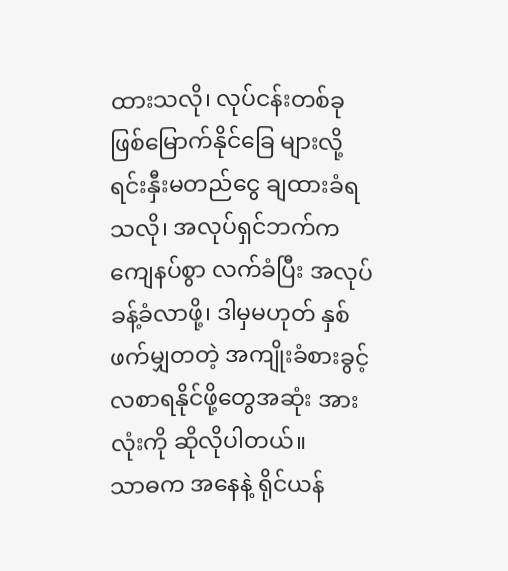ထားသလို၊ လုပ်ငန်းတစ်ခု ဖြစ်မြောက်နိုင်ခြေ များလို့ ရင်းနှီးမတည်ငွေ ချထားခံရသလို၊ အလုပ်ရှင်ဘက်က ကျေနပ်စွာ လက်ခံပြီး အလုပ်ခန့်ခံလာဖို့၊ ဒါမှမဟုတ် နှစ်ဖက်မျှတတဲ့ အကျိုးခံစားခွင့် လစာရနိုင်ဖို့တွေအဆုံး အားလုံးကို ဆိုလိုပါတယ်။
သာဓက အနေနဲ့ ရိုင်ယန်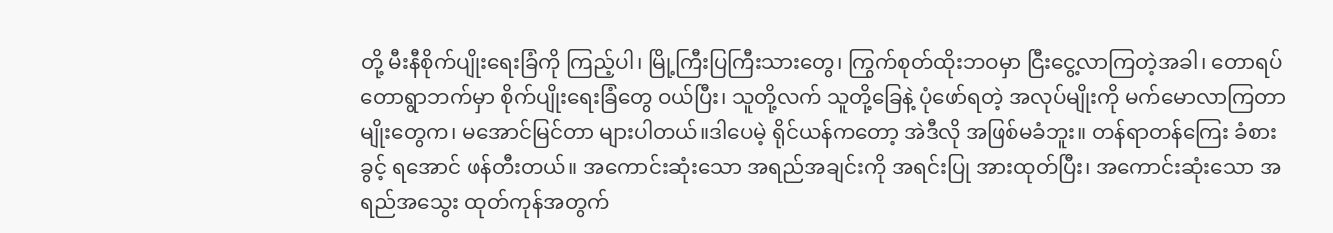တို့ မီးနီစိုက်ပျိုးရေးခြံကို ကြည့်ပါ၊ မြို့ကြီးပြကြီးသားတွေ၊ ကြွက်စုတ်ထိုးဘဝမှာ ငြီးငွေ့လာကြတဲ့အခါ၊ တောရပ်တောရွာဘက်မှာ စိုက်ပျိုးရေးခြံတွေ ဝယ်ပြီး၊ သူတို့လက် သူတို့ခြေနဲ့ ပုံဖော်ရတဲ့ အလုပ်မျိုးကို မက်မောလာကြတာမျိုးတွေက၊ မအောင်မြင်တာ များပါတယ်။ဒါပေမဲ့ ရိုင်ယန်ကတော့ အဲဒီလို အဖြစ်မခံဘူး။ တန်ရာတန်ကြေး ခံစားခွင့် ရအောင် ဖန်တီးတယ်။ အကောင်းဆုံးသော အရည်အချင်းကို အရင်းပြု အားထုတ်ပြီး၊ အကောင်းဆုံးသော အရည်အသွေး ထုတ်ကုန်အတွက်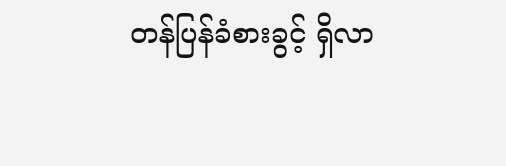တန်ပြန်ခံစားခွင့် ရှိလာ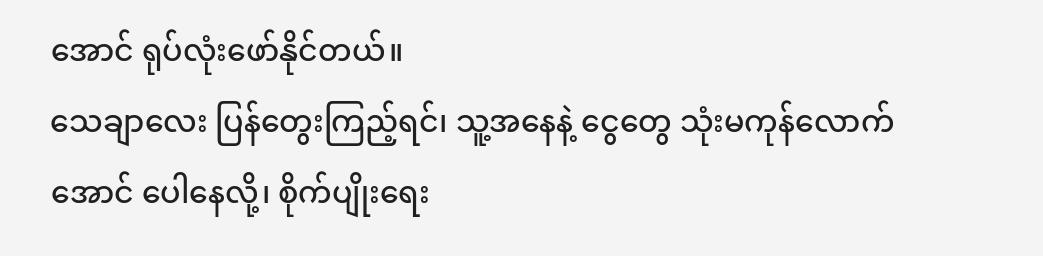အောင် ရုပ်လုံးဖော်နိုင်တယ်။
သေချာလေး ပြန်တွေးကြည့်ရင်၊ သူ့အနေနဲ့ ငွေတွေ သုံးမကုန်လောက်အောင် ပေါနေလို့၊ စိုက်ပျိုးရေး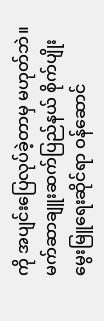ကို အပျင်းပြေလုပ်ခဲ့တာမှ မဟုတ်ဘဲ။ မက်ဆာချူးဆက်ပြည်နယ် စိုက်ပျိုးမွေးမြူရေးဆိုင်ရာ ဝန်ဆောင်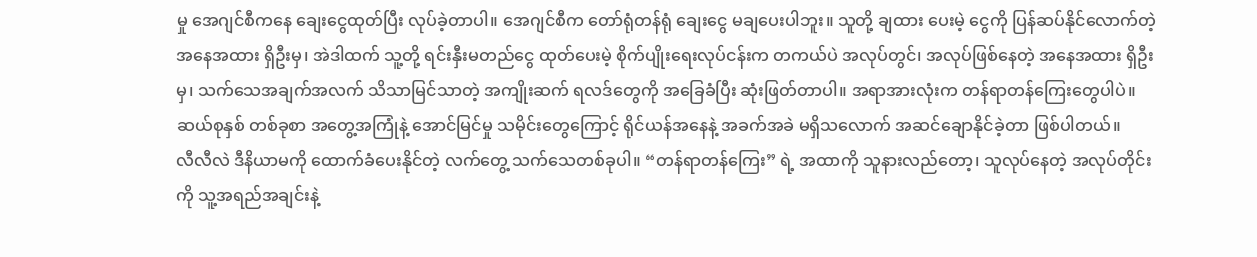မှု အေဂျင်စီကနေ ချေးငွေထုတ်ပြီး လုပ်ခဲ့တာပါ။ အေဂျင်စီက တော်ရုံတန်ရုံ ချေးငွေ မချပေးပါဘူး။ သူတို့ ချထား ပေးမဲ့ ငွေကို ပြန်ဆပ်နိုင်လောက်တဲ့ အနေအထား ရှိဦးမှ၊ အဲဒါထက် သူ့တို့ ရင်းနှီးမတည်ငွေ ထုတ်ပေးမဲ့ စိုက်ပျိုးရေးလုပ်ငန်းက တကယ်ပဲ အလုပ်တွင်၊ အလုပ်ဖြစ်နေတဲ့ အနေအထား ရှိဦးမှ၊ သက်သေအချက်အလက် သိသာမြင်သာတဲ့ အကျိုးဆက် ရလဒ်တွေကို အခြေခံပြီး ဆုံးဖြတ်တာပါ။ အရာအားလုံးက တန်ရာတန်ကြေးတွေပါပဲ။ ဆယ်စုနှစ် တစ်ခုစာ အတွေ့အကြုံနဲ့ အောင်မြင်မှု သမိုင်းတွေကြောင့် ရိုင်ယန်အနေနဲ့ အခက်အခဲ မရှိသလောက် အဆင်ချောနိုင်ခဲ့တာ ဖြစ်ပါတယ်။
လီလီလဲ ဒီနိယာမကို ထောက်ခံပေးနိုင်တဲ့ လက်တွေ့ သက်သေတစ်ခုပါ။ “တန်ရာတန်ကြေး” ရဲ့ အထာကို သူနားလည်တော့၊ သူလုပ်နေတဲ့ အလုပ်တိုင်းကို သူ့အရည်အချင်းနဲ့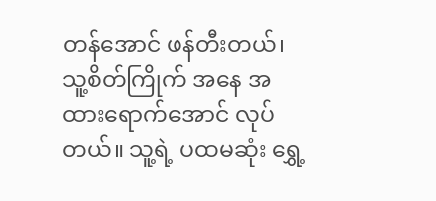တန်အောင် ဖန်တီးတယ်၊ သူ့စိတ်ကြိုက် အနေ အထားရောက်အောင် လုပ်တယ်။ သူ့ရဲ့ ပထမဆုံး ရွှေ့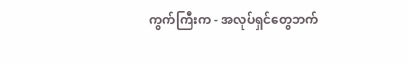ကွက်ကြီးက - အလုပ်ရှင်တွေဘက်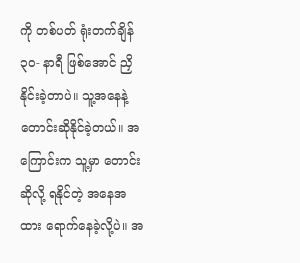ကို တစ်ပတ် ရုံးတက်ချိန် ၃၀- နာရီ ဖြစ်အောင် ညှိနိုင်းခဲ့တာပဲ။ သူ့အနေနဲ့ တောင်းဆိုနိုင်ခဲ့တယ်။ အကြောင်းက သူ့မှာ တောင်းဆိုလို့ ရနိုင်တဲ့ အနေအထား ရောက်နေခဲ့လို့ပဲ။ အ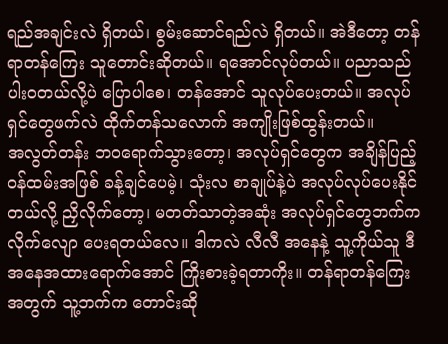ရည်အချင်းလဲ ရှိတယ်၊ စွမ်းဆောင်ရည်လဲ ရှိတယ်။ အဲဒီတော့ တန်ရာတန်ကြေး သူတောင်းဆိုတယ်။ ရအောင်လုပ်တယ်။ ပညာသည်ပါးဝတယ်လို့ပဲ ပြောပါစေ၊ တန်အောင် သူလုပ်ပေးတယ်။ အလုပ်ရှင်တွေဖက်လဲ ထိုက်တန်သလောက် အကျိုးဖြစ်ထွန်းတယ်။
အလွတ်တန်း ဘဝရောက်သွားတော့၊ အလုပ်ရှင်တွေက အချိန်ပြည့်ဝန်ထမ်းအဖြစ် ခန့်ချင်ပေမဲ့၊ သုံးလ စာချုပ်နဲ့ပဲ အလုပ်လုပ်ပေးနိုင်တယ်လို့ ညှိလိုက်တော့၊ မတတ်သာတဲ့အဆုံး အလုပ်ရှင်တွေဘက်က လိုက်လျော ပေးရတယ်လေ။ ဒါကလဲ လီလီ အနေနဲ့ သူ့ကိုယ်သူ ဒီအနေအထားရောက်အောင် ကြိုးစားခဲ့ရတာကိုး။ တန်ရာတန်ကြေး အတွက် သူ့ဘက်က တောင်းဆို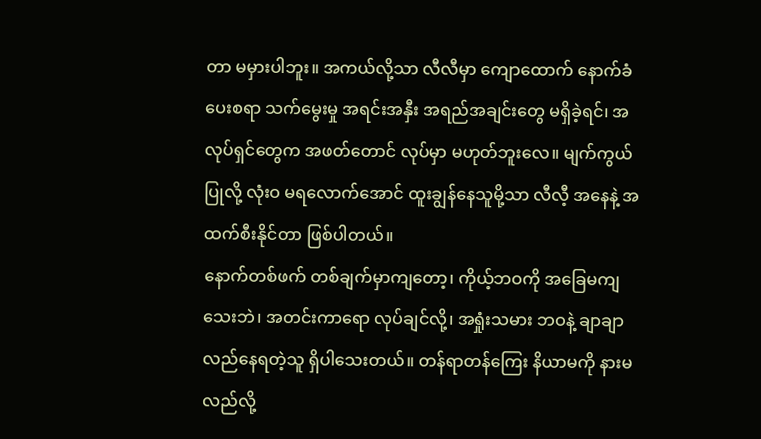တာ မမှားပါဘူး။ အကယ်လို့သာ လီလီမှာ ကျောထောက် နောက်ခံပေးစရာ သက်မွေးမှု အရင်းအနှီး အရည်အချင်းတွေ မရှိခဲ့ရင်၊ အလုပ်ရှင်တွေက အဖတ်တောင် လုပ်မှာ မဟုတ်ဘူးလေ။ မျက်ကွယ်ပြုလို့ လုံးဝ မရလောက်အောင် ထူးချွန်နေသူမို့သာ လီလီ့ အနေနဲ့ အထက်စီးနိုင်တာ ဖြစ်ပါတယ်။
နောက်တစ်ဖက် တစ်ချက်မှာကျတော့၊ ကိုယ့်ဘဝကို အခြေမကျသေးဘဲ၊ အတင်းကာရော လုပ်ချင်လို့၊ အရှုံးသမား ဘဝနဲ့ ချာချာလည်နေရတဲ့သူ ရှိပါသေးတယ်။ တန်ရာတန်ကြေး နိယာမကို နားမလည်လို့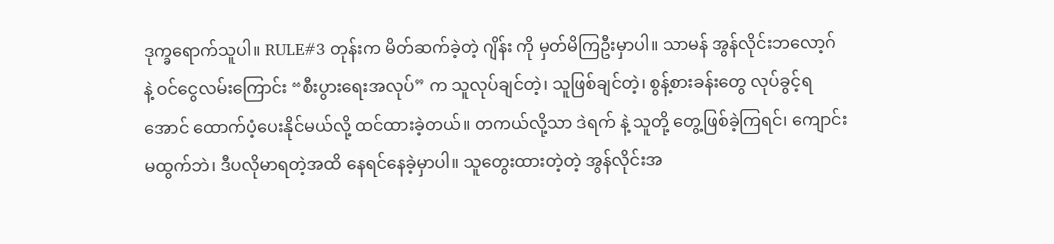ဒုက္ခရောက်သူပါ။ RULE#3 တုန်းက မိတ်ဆက်ခဲ့တဲ့ ဂျိန်း ကို မှတ်မိကြဦးမှာပါ။ သာမန် အွန်လိုင်းဘလော့ဂ် နဲ့ ဝင်ငွေလမ်းကြောင်း “စီးပွားရေးအလုပ်” က သူလုပ်ချင်တဲ့၊ သူဖြစ်ချင်တဲ့၊ စွန့်စားခန်းတွေ လုပ်ခွင့်ရအောင် ထောက်ပံ့ပေးနိုင်မယ်လို့ ထင်ထားခဲ့တယ်။ တကယ်လို့သာ ဒဲရက် နဲ့ သူတို့ တွေ့ဖြစ်ခဲ့ကြရင်၊ ကျောင်းမထွက်ဘဲ၊ ဒီပလိုမာရတဲ့အထိ နေရင်နေခဲ့မှာပါ။ သူတွေးထားတဲ့တဲ့ အွန်လိုင်းအ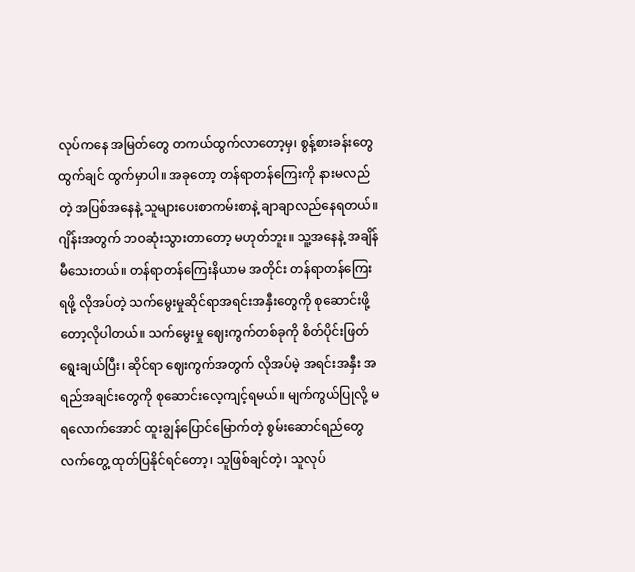လုပ်ကနေ အမြတ်တွေ တကယ်ထွက်လာတော့မှ၊ စွန့်စားခန်းတွေ ထွက်ချင် ထွက်မှာပါ။ အခုတော့ တန်ရာတန်ကြေးကို နားမလည်တဲ့ အပြစ်အနေနဲ့ သူများပေးစာကမ်းစာနဲ့ ချာချာလည်နေရတယ်။
ဂျိန်းအတွက် ဘဝဆုံးသွားတာတော့ မဟုတ်ဘူး။ သူ့အနေနဲ့ အချိန်မီသေးတယ်။ တန်ရာတန်ကြေးနိယာမ အတိုင်း တန်ရာတန်ကြေးရဖို့ လိုအပ်တဲ့ သက်မွေးမှုဆိုင်ရာအရင်းအနှီးတွေကို စုဆောင်းဖို့တော့လိုပါတယ်။ သက်မွေးမှု ဈေးကွက်တစ်ခုကို စိတ်ပိုင်းဖြတ်ရွေးချယ်ပြီး၊ ဆိုင်ရာ ဈေးကွက်အတွက် လိုအပ်မဲ့ အရင်းအနှီး အရည်အချင်းတွေကို စုဆောင်းလေ့ကျင့်ရမယ်။ မျက်ကွယ်ပြုလို့ မရလောက်အောင် ထူးချွန်ပြောင်မြောက်တဲ့ စွမ်းဆောင်ရည်တွေ လက်တွေ့ ထုတ်ပြနိုင်ရင်တော့၊ သူဖြစ်ချင်တဲ့၊ သူလုပ်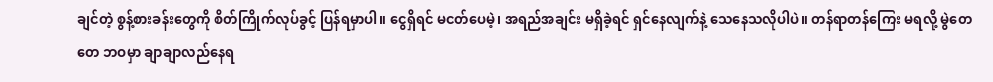ချင်တဲ့ စွန့်စားခန်းတွေကို စိတ်ကြိုက်လုပ်ခွင့် ပြန်ရမှာပါ။ ငွေရှိရင် မငတ်ပေမဲ့၊ အရည်အချင်း မရှိခဲ့ရင် ရှင်နေလျက်နဲ့ သေနေသလိုပါပဲ။ တန်ရာတန်ကြေး မရလို့ မွဲတေတေ ဘဝမှာ ချာချာလည်နေရ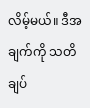လိမ့်မယ်။ ဒီအချက်ကို သတိချပ်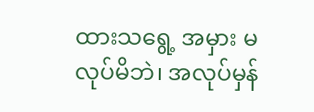ထားသရွေ့ အမှား မလုပ်မိဘဲ၊ အလုပ်မှန်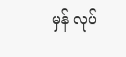မှန် လုပ်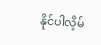နိုင်ပါလိ့မ်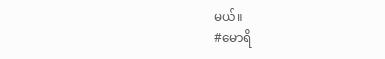မယ်။
#မောရိ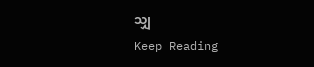သျှ
Keep Reading